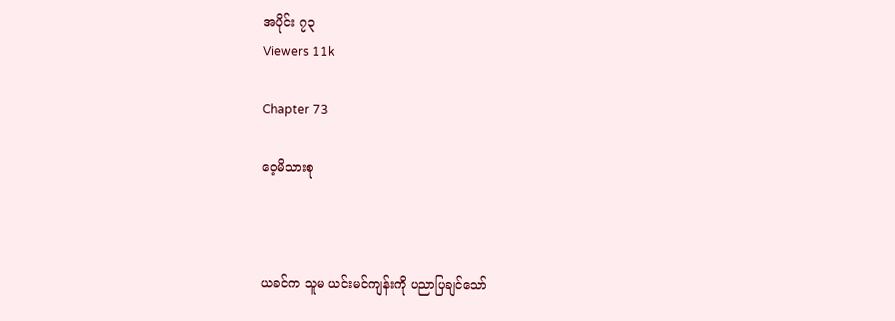အပိုင်း ၇၃
Viewers 11k

Chapter 73

ဝေ့မိသားစု



ယခင်က သူမ ယင်းမင်ကျန်းကို ပညာပြချင်သော်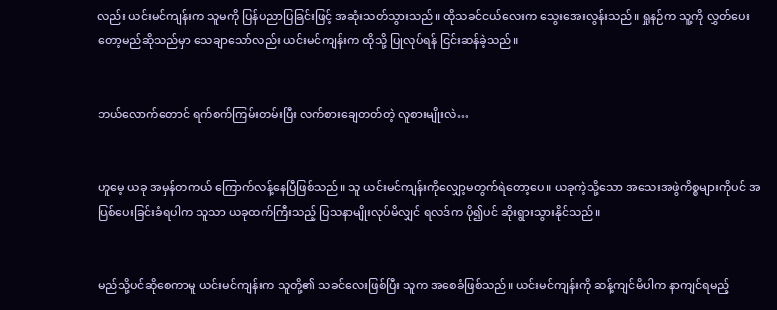လည်း ယင်းမင်ကျန်းက သူမကို ပြန်ပညာပြခြင်းဖြင့် အဆုံးသတ်သွားသည်။ ထိုသခင်ငယ်လေးက သွေးအေးလွန်းသည်။ ရှုနဉ်က သူ့ကို လွှတ်ပေးတော့မည်ဆိုသည်မှာ သေချာသော်လည်း ယင်းမင်ကျန်းက ထိုသို့ ပြုလုပ်ရန် ငြင်းဆန်ခဲ့သည်။


ဘယ်လောက်တောင် ရက်စက်ကြမ်းတမ်းပြီး လက်စားချေတတ်တဲ့ လူစားမျိုးလဲ…


ဟူမေ့ ယခု အမှန်တကယ် ကြောက်လန့်နေပြီဖြစ်သည်။ သူ ယင်းမင်ကျန်းကိုလျှော့မတွက်ရဲတော့ပေ။ ယခုကဲ့သို့သော အသေးအဖွဲကိစ္စများကိုပင် အပြစ်ပေးခြင်းခံရပါက သူသာ ယခုထက်ကြီးသည့် ပြသနာမျိုးလုပ်မိလျှင် ရလဒ်က ပို၍ပင် ဆိုးရွားသွားနိုင်သည်။


မည်သို့ပင်ဆိုစေကာမူ ယင်းမင်ကျန်းက သူတို့၏ သခင်လေးဖြစ်ပြီး သူက အစေခံဖြစ်သည်။ ယင်းမင်ကျန်းကို ဆန့်ကျင်မိပါက နာကျင်ရမည့်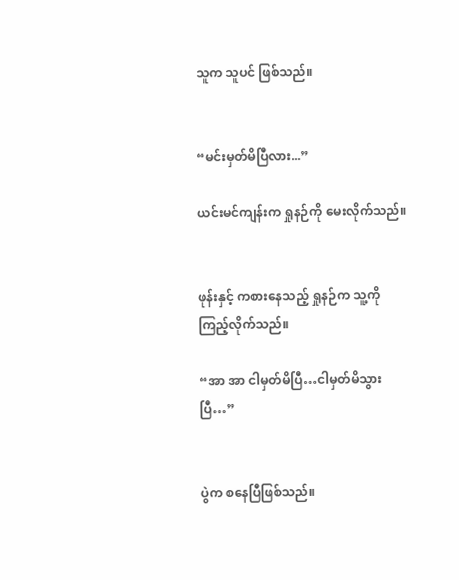သူက သူပင် ဖြစ်သည်။


“မင်းမှတ်မိပြီလား...”

ယင်းမင်ကျန်းက ရှုနဉ်ကို မေးလိုက်သည်။


ဖုန်းနှင့် ကစားနေသည့် ရှုနဉ်က သူ့ကို ကြည့်လိုက်သည်။

“အာ အာ ငါမှတ်မိပြီ…ငါမှတ်မိသွားပြီ…”


ပွဲက စနေပြီဖြစ်သည်။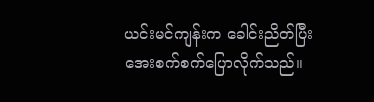ယင်းမင်ကျန်းက ခေါင်းညိတ်ပြီး အေးစက်စက်ပြောလိုက်သည်။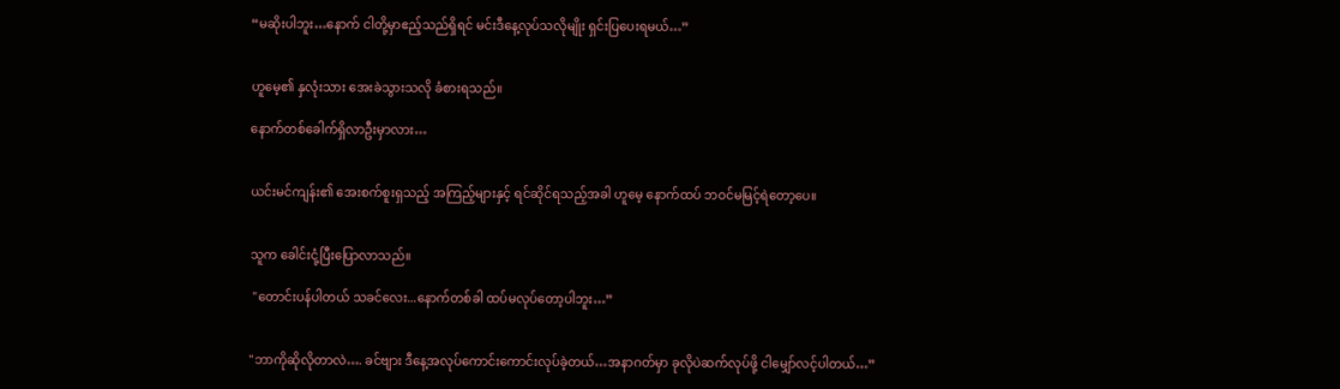“မဆိုးပါဘူး…နောက် ငါတို့မှာဧည့်သည်ရှိရင် မင်းဒီနေ့လုပ်သလိုမျိုး ရှင်းပြပေးရမယ်…”


ဟူမေ့၏ နှလုံးသား အေးခဲသွားသလို ခံစားရသည်။

နောက်တစ်ခေါက်ရှိလာဦးမှာလား…


ယင်းမင်ကျန်း၏ အေးစက်စူးရှသည့် အကြည့်များနှင့် ရင်ဆိုင်ရသည့်အခါ ဟူမေ့ နောက်ထပ် ဘဝင်မမြင့်ရဲတော့ပေ။


သူက ခေါင်းငုံ့ပြီးပြောလာသည်။

 "တောင်းပန်ပါတယ် သခင်လေး...နောက်တစ်ခါ ထပ်မလုပ်တော့ပါဘူး…”


"ဘာကိုဆိုလိုတာလဲ…. ခင်ဗျား ဒီနေ့အလုပ်ကောင်းကောင်းလုပ်ခဲ့တယ်…အနာဂတ်မှာ ခုလိုပဲဆက်လုပ်ဖို့ ငါမျှော်လင့်ပါတယ်…”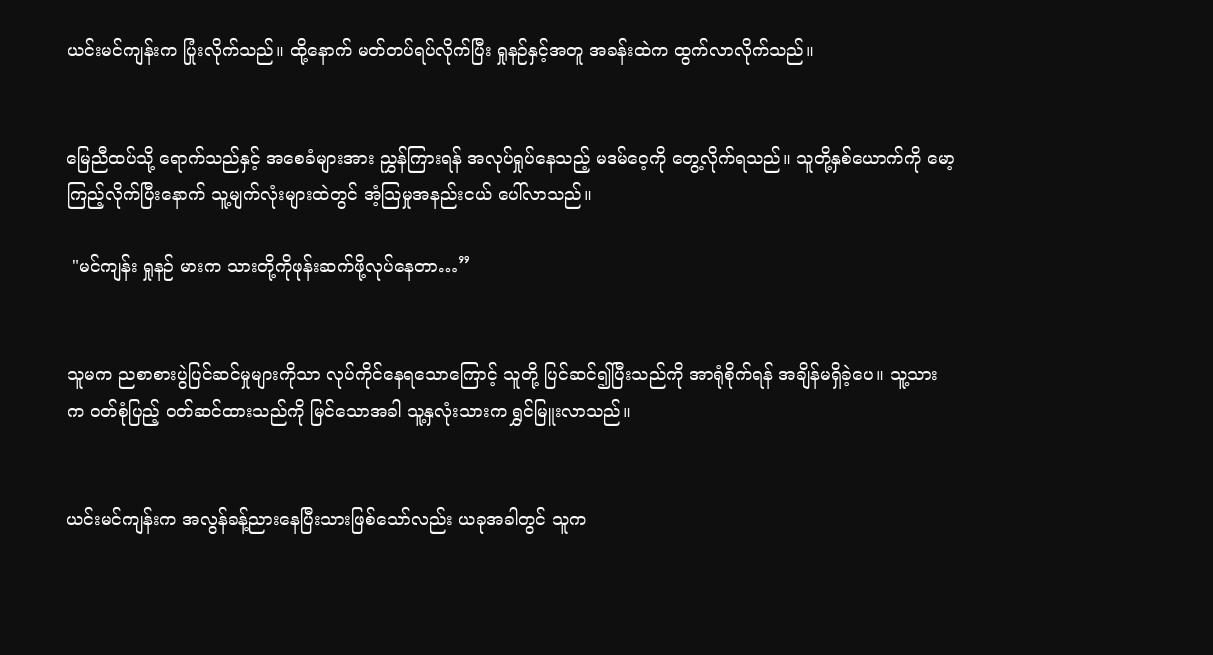ယင်းမင်ကျန်းက ပြုံးလိုက်သည်။ ထို့နောက် မတ်တပ်ရပ်လိုက်ပြီး ရှုနဉ်နှင့်အတူ အခန်းထဲက ထွက်လာလိုက်သည်။


မြေညီထပ်သို့ ရောက်သည်နှင့် အစေခံများအား ညွှန်ကြားရန် အလုပ်ရှုပ်နေသည့် မဒမ်ဝေ့ကို တွေ့လိုက်ရသည်။ သူတို့နှစ်ယောက်ကို မော့ကြည့်လိုက်ပြီးနောက် သူ့မျက်လုံးများထဲတွင် အံ့သြမှုအနည်းငယ် ပေါ်လာသည်။

 "မင်ကျန်း ရှုနဉ် မားက သားတို့ကိုဖုန်းဆက်ဖို့လုပ်နေတာ…”


သူမက ညစာစားပွဲပြင်ဆင်မှုများကိုသာ လုပ်ကိုင်နေရသောကြောင့် သူတို့ ပြင်ဆင်၍ပြီးသည်ကို အာရုံစိုက်ရန် အချိန်မရှိခဲ့ပေ။ သူ့သားက ဝတ်စုံပြည့် ၀တ်ဆင်ထားသည်ကို မြင်သောအခါ သူ့နှလုံးသားက ရွှင်မြူးလာသည်။


ယင်းမင်ကျန်းက အလွန်ခန့်ညားနေပြီးသားဖြစ်သော်လည်း ယခုအခါတွင် သူက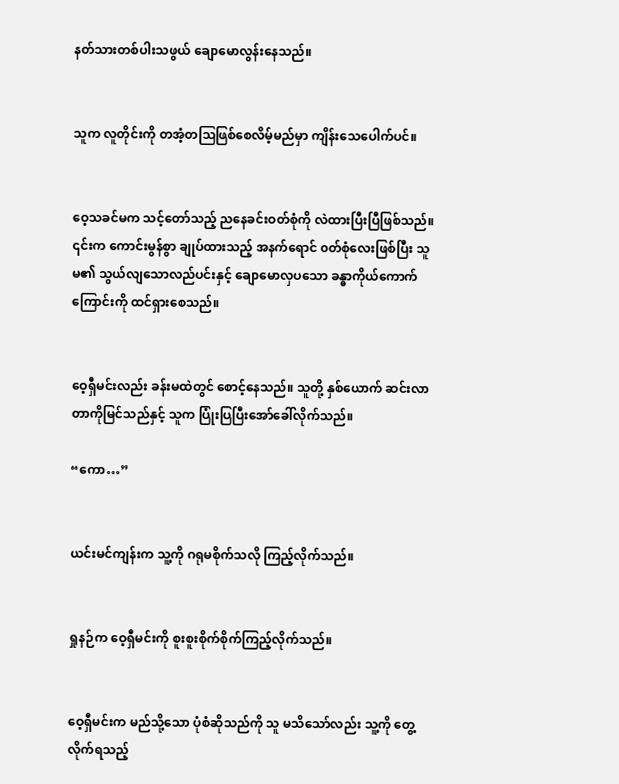နတ်သားတစ်ပါးသဖွယ် ချောမောလွန်းနေသည်။


သူက လူတိုင်းကို တအံ့တဩဖြစ်စေလိမ့်မည်မှာ ကျိန်းသေပေါက်ပင်။


ဝေ့သခင်မက သင့်တော်သည့် ညနေခင်းဝတ်စုံကို လဲထားပြီးပြီဖြစ်သည်။ ၎င်းက ကောင်းမွန်စွာ ချုပ်ထားသည့် အနက်ရောင် ၀တ်စုံလေးဖြစ်ပြီး သူမ၏ သွယ်လျသောလည်ပင်းနှင့် ချောမောလှပသော ခန္ဓာကိုယ်ကောက်ကြောင်းကို ထင်ရှားစေသည်။


ဝေ့ရှီမင်းလည်း ခန်းမထဲတွင် စောင့်နေသည်။ သူတို့ နှစ်ယောက် ဆင်းလာတာကိုမြင်သည်နှင့် သူက ပြုံးပြပြီးအော်ခေါ်လိုက်သည်။

“ကော…”


ယင်းမင်ကျန်းက သူ့ကို ဂရုမစိုက်သလို ကြည့်လိုက်သည်။


ရှုနဉ်က ဝေ့ရှီမင်းကို စူးစူးစိုက်စိုက်ကြည့်လိုက်သည်။


ဝေ့ရှီမင်းက မည်သို့သော ပုံစံဆိုသည်ကို သူ မသိသော်လည်း သူ့ကို တွေ့လိုက်ရသည့်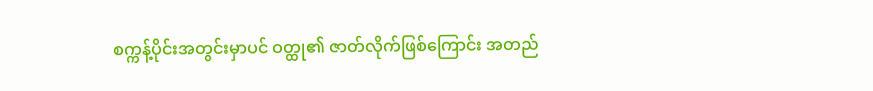စက္ကန့်ပိုင်းအတွင်းမှာပင် ဝတ္ထု၏ ဇာတ်လိုက်ဖြစ်ကြောင်း အတည်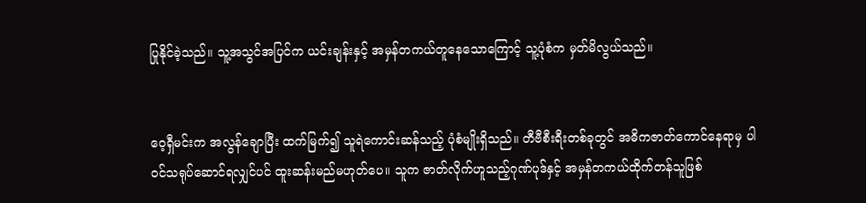ပြုနိုင်ခဲ့သည်။ သူ့အသွင်အပြင်က ယင်းချန်းနှင့် အမှန်တကယ်တူနေသောကြောင့် သူ့ပုံစံက မှတ်မိလွယ်သည်။


ဝေ့ရှီမင်းက အလွန်ချောပြီး ထက်မြက်၍ သူရဲကောင်းဆန်သည့် ပုံစံမျိုးရှိသည်။ တီဗီစီးရီးတစ်ခုတွင် အဓိကဇာတ်ကောင်နေရာမှ ပါဝင်သရုပ်ဆောင်ရလျှင်ပင် ထူးဆန်းမည်မဟုတ်ပေ။ သူက ဇာတ်လိုက်ဟူသည့်ဂုဏ်ပုဒ်နှင့် အမှန်တကယ်ထိုက်တန်သူဖြစ်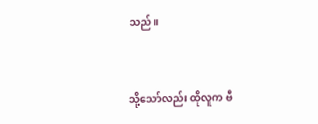သည်။


သို့သော်လည်း ထိုလူက ဗီ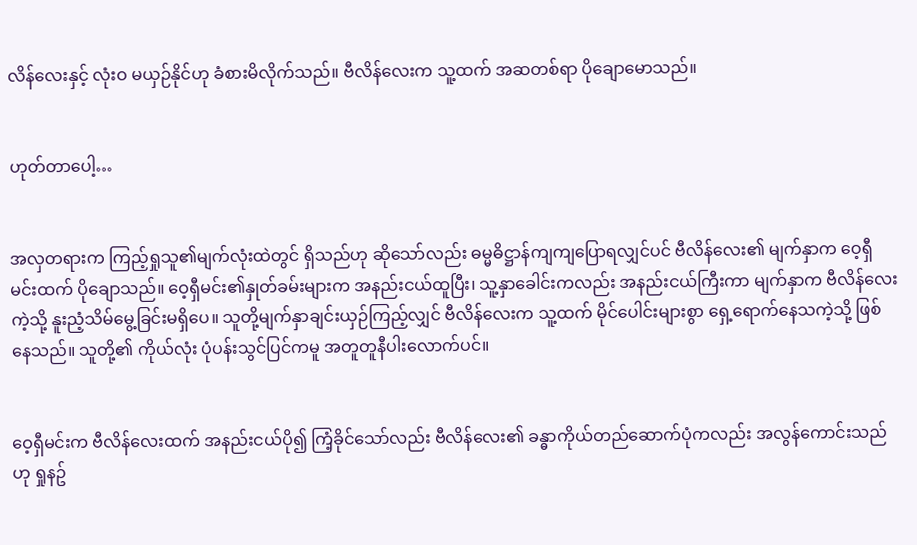လိန်လေးနှင့် လုံးဝ မယှဉ်နိုင်ဟု ခံစားမိလိုက်သည်။ ဗီလိန်လေးက သူ့ထက် အဆတစ်ရာ ပိုချောမောသည်။


ဟုတ်တာပေါ့…


အလှတရားက ကြည့်ရှုသူ၏မျက်လုံးထဲတွင် ရှိသည်ဟု ဆိုသော်လည်း ဓမ္မဓိဋ္ဌာန်ကျကျပြောရလျှင်ပင် ဗီလိန်လေး၏ မျက်နှာက ဝေ့ရှီမင်းထက် ပိုချောသည်။ ဝေ့ရှီမင်း၏နှုတ်ခမ်းများက အနည်းငယ်ထူပြီး၊ သူ့နှာခေါင်းကလည်း အနည်းငယ်ကြီးကာ မျက်နှာက ဗီလိန်လေးကဲ့သို့ နူးညံ့သိမ်မွေ့ခြင်းမရှိပေ။ သူတို့မျက်နှာချင်းယှဉ်ကြည့်လျှင် ဗီလိန်လေးက သူ့ထက် မိုင်ပေါင်းများစွာ ရှေ့ရောက်နေသကဲ့သို့ ဖြစ်နေသည်။ သူတို့၏ ကိုယ်လုံး ပုံပန်းသွင်ပြင်ကမူ အတူတူနီပါးလောက်ပင်။


ဝေ့ရှီမင်းက ဗီလိန်လေးထက် အနည်းငယ်ပို၍ ကြံ့ခိုင်သော်လည်း ဗီလိန်လေး၏ ခန္ဓာကိုယ်တည်ဆောက်ပုံကလည်း အလွန်ကောင်းသည်ဟု ရှုနဥ်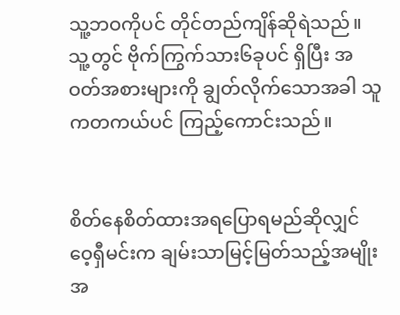သူ့ဘဝကိုပင် တိုင်တည်ကျိန်ဆိုရဲသည်။ သူ့တွင် ဗိုက်ကြွက်သား၆ခုပင် ရှိပြီး အဝတ်အစားများကို ချွတ်လိုက်သောအခါ သူကတကယ်ပင် ကြည့်ကောင်းသည်။


စိတ်နေစိတ်ထားအရပြောရမည်ဆိုလျှင် ဝေ့ရှီမင်းက ချမ်းသာမြင့်မြတ်သည့်အမျိုးအ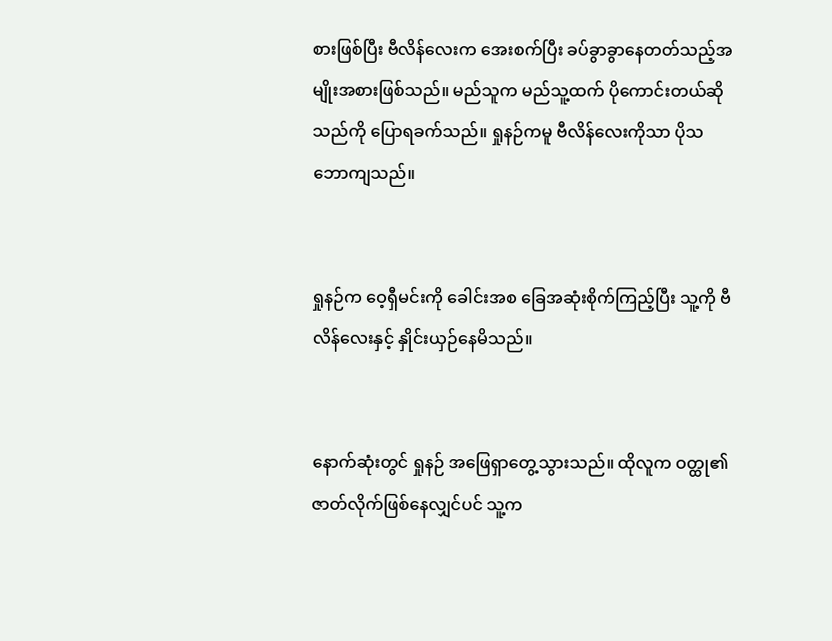စားဖြစ်ပြီး ဗီလိန်လေးက အေးစက်ပြီး ခပ်ခွာခွာနေတတ်သည့်အမျိုးအစားဖြစ်သည်။ မည်သူက မည်သူ့ထက် ပိုကောင်းတယ်ဆိုသည်ကို ပြောရခက်သည်။ ရှုနဉ်ကမူ ဗီလိန်လေးကိုသာ ပိုသဘောကျသည်။


ရှုနဉ်က ဝေ့ရှီမင်းကို ခေါင်းအစ ခြေအဆုံးစိုက်ကြည့်ပြီး သူ့ကို ဗီလိန်လေးနှင့် နှိုင်းယှဉ်နေမိသည်။


နောက်ဆုံးတွင် ရှုနဉ် အဖြေရှာတွေ့သွားသည်။ ထိုလူက ဝတ္ထု၏ ဇာတ်လိုက်ဖြစ်နေလျှင်ပင် သူ့က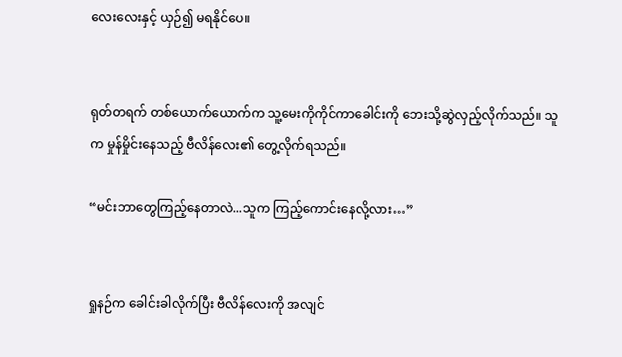လေးလေးနှင့် ယှဉ်၍ မရနိုင်ပေ။


ရုတ်တရက် တစ်ယောက်ယောက်က သူ့မေးကိုကိုင်ကာခေါင်းကို ဘေးသို့ဆွဲလှည့်လိုက်သည်။ သူက မှုန်မှိုင်းနေသည့် ဗီလိန်လေး၏ တွေ့လိုက်ရသည်။

“မင်းဘာတွေကြည့်နေတာလဲ...သူက ကြည့်ကောင်းနေလို့လား…”


ရှုနဉ်က ခေါင်းခါလိုက်ပြီး ဗီလိန်လေးကို အလျင်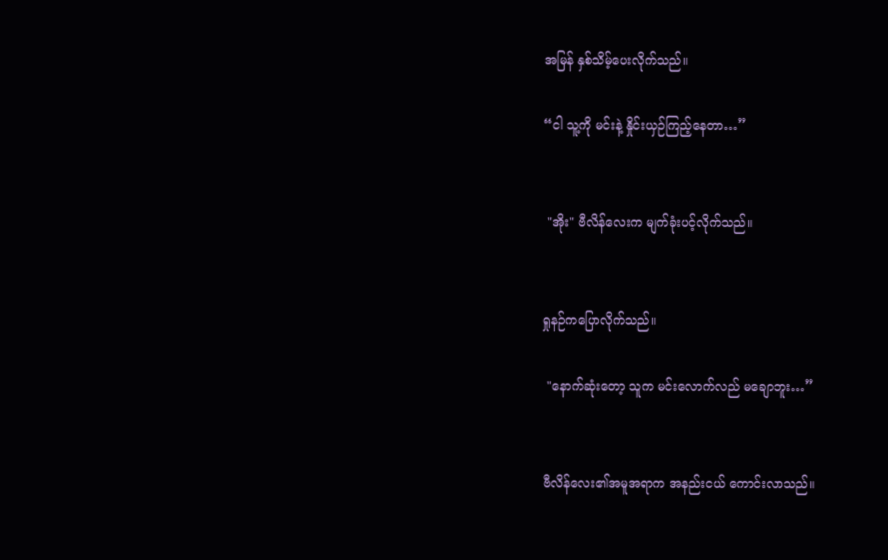အမြန် နှစ်သိမ့်ပေးလိုက်သည်။

“ငါ သူ့ကို မင်းနဲ့ နှိုင်းယှဉ်ကြည့်နေတာ…”


 "အိုး" ဗီလိန်လေးက မျက်ခုံးပင့်လိုက်သည်။


ရှုနဉ်ကပြောလိုက်သည်။

 "နောက်ဆုံးတော့ သူက မင်းလောက်လည် မချောဘူး…”


ဗီလိန်လေး၏အမူအရာက အနည်းငယ် ကောင်းလာသည်။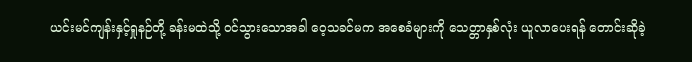ယင်းမင်ကျန်းနှင့်ရှုနဉ်တို့ ခန်းမထဲသို့ ၀င်သွားသောအခါ ဝေ့သခင်မက အစေခံများကို သေတ္တာနှစ်လုံး ယူလာပေးရန် တောင်းဆိုခဲ့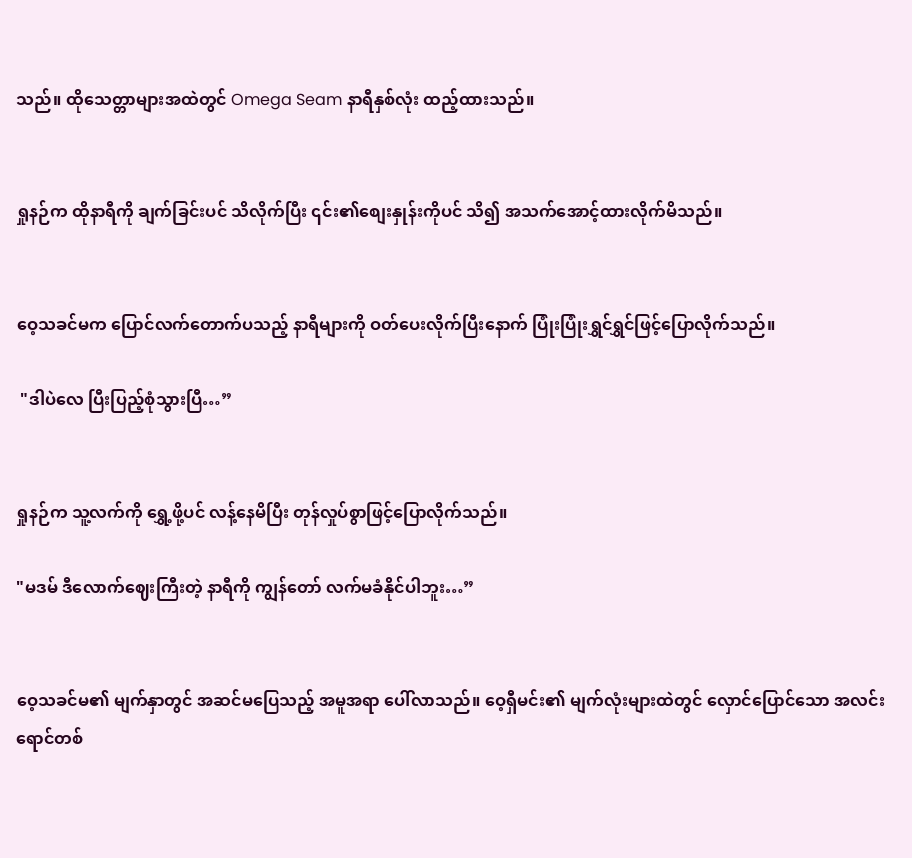သည်။ ထိုသေတ္တာများအထဲတွင် Omega Seam နာရီနှစ်လုံး ထည့်ထားသည်။


ရှုနဉ်က ထိုနာရီကို ချက်ခြင်းပင် သိလိုက်ပြီး ၎င်း၏စျေးနှုန်းကိုပင် သိ၍ အသက်အောင့်ထားလိုက်မိသည်။


ဝေ့သခင်မက ပြောင်လက်တောက်ပသည့် နာရီများကို ဝတ်ပေးလိုက်ပြီးနောက် ပြုံးပြုံးရွှင်ရွှင်ဖြင့်ပြောလိုက်သည်။

 "ဒါပဲလေ ပြီးပြည့်စုံသွားပြီ…”


ရှုနဉ်က သူ့လက်ကို ရွှေ့ဖို့ပင် လန့်နေမိပြီး တုန်လှုပ်စွာဖြင့်ပြောလိုက်သည်။

"မဒမ် ဒီလောက်ဈေးကြီးတဲ့ နာရီကို ကျွန်တော် လက်မခံနိုင်ပါဘူး…”


ဝေ့သခင်မ၏ မျက်နှာတွင် အဆင်မပြေသည့် အမူအရာ ပေါ်လာသည်။ ဝေ့ရှီမင်း၏ မျက်လုံးများထဲတွင် လှောင်ပြောင်သော အလင်းရောင်တစ်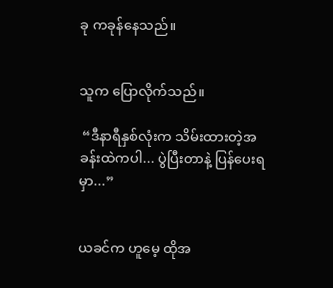ခု ကခုန်နေသည်။


သူက ပြောလိုက်သည်။

 “ဒီနာရီနှစ်လုံးက သိမ်းထားတဲ့အခန်းထဲကပါ... ပွဲပြီးတာနဲ့ ပြန်ပေးရမှာ...”


ယခင်က ဟူမေ့ ထိုအ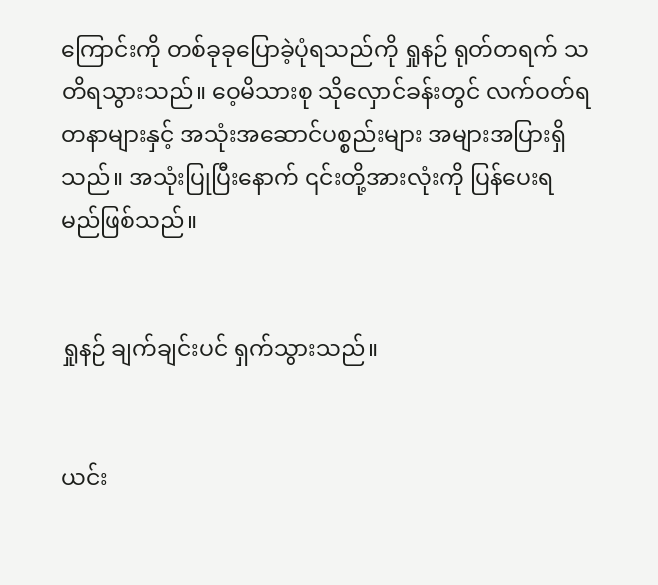ကြောင်းကို တစ်ခုခုပြောခဲ့ပုံရသည်ကို ရှုနဉ် ရုတ်တရက် သတိရသွားသည်။ ဝေ့မိသားစု သိုလှောင်ခန်းတွင် လက်ဝတ်ရတနာများနှင့် အသုံးအဆောင်ပစ္စည်းများ အများအပြားရှိသည်။ အသုံးပြုပြီးနောက် ၎င်းတို့အားလုံးကို ပြန်ပေးရမည်ဖြစ်သည်။


ရှုနဉ် ချက်ချင်းပင် ရှက်သွားသည်။


ယင်း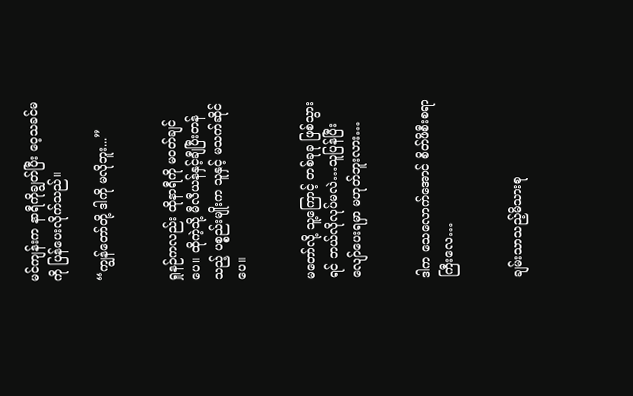မင်ကျန်းက နာရီကိုချွတ်ပြီး ဝေ့သခင်မကို ပြန်ပေးလိုက်သည်။

“ကျွန်တော်တို့ ဒါကို မလိုဘူး...”


ရှုနဉ်ကလည်း ထိုနာရီကို မဝတ်ချင်ပေ။ ထိုကဲ့သို့ မီလီယန်နှင့်ချီပြီးတန်သည့် ပစ္စည်းမျိုးက သူနှင့် မသက်ဆိုင်ပေ။


မတော်လို့ သူ့ကြောင့် တစ်ခုခု ဖြစ်သွားရင် ဘယ်လိုလုပ်မလဲ…သူပြန်ပြီး လျော်ပေးရမှာ မဟုတ်ဘူးလား…


ဒါက သေလောက်အောင် စိတ်ဖိစီးစရာကြီးလေ…


ချမ်းသာသည့်မိသားစု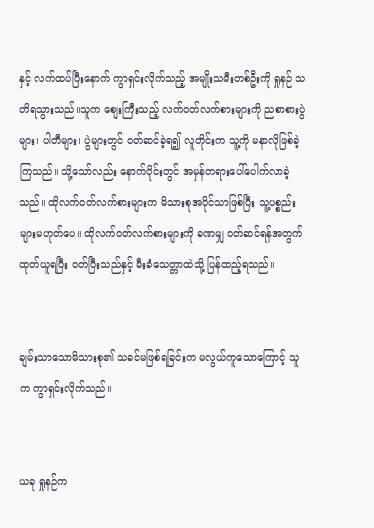နှင့် လက်ထပ်ပြီးနောက် ကွာရှင်းလိုက်သည့် အမျိုးသမီးတစ်ဦးကို ရှုနဉ် သတိရသွားသည်။သူက စျေးကြီးသည့် လက်ဝတ်လက်စားများကို ညစာစားပွဲများ၊ ပါတီများ၊ ပွဲများတွင် ဝတ်ဆင်ခဲ့ရ၍ လူတိုင်းက သူ့ကို မနာလိုဖြစ်ခဲ့ကြသည်။ သို့သော်လည်း နောက်ပိုင်းတွင် အမှန်တရားပေါ်ပေါက်လာခဲ့သည်။ ထိုလက်ဝတ်လက်စားများက မိသားစုအပိုင်သာဖြစ်ပြီး သူ့ပစ္စည်းများမဟုတ်ပေ။ ထိုလက်ဝတ်လက်စားများကို ခဏမျှ ဝတ်ဆင်ရန်အတွက် ထုတ်ယူရပြီး ဝတ်ပြီးသည်နှင့် မီးခံသေတ္တာထဲသို့ ပြန်ထည့်ရသည်။


ချမ်းသာသောမိသားစု၏ သခင်မဖြစ်ရခြင်းက မလွယ်ကူသောကြောင့် သူက ကွာရှင်းလိုက်သည်။


ယခု ရှုနဉ်က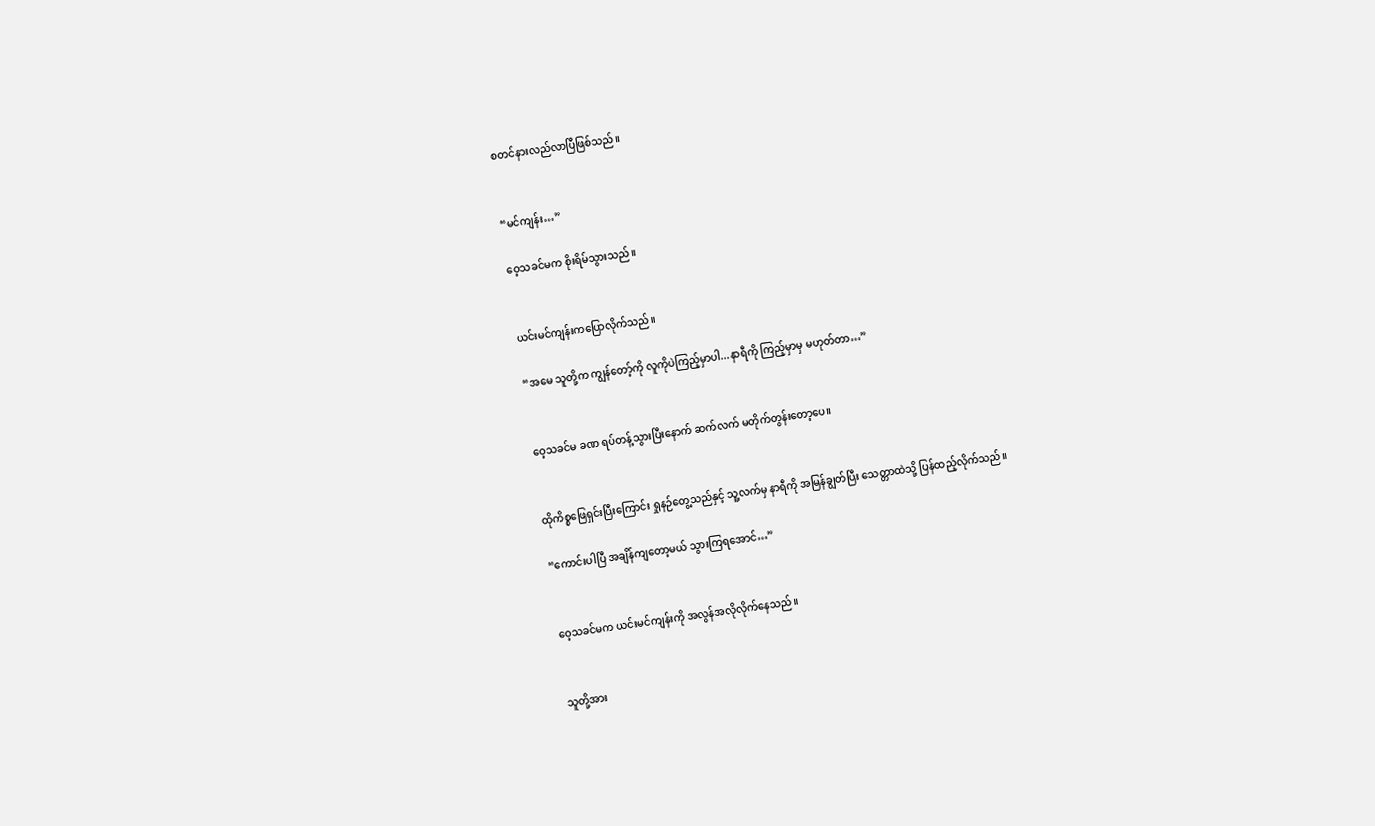စတင်နားလည်လာပြီဖြစ်သည်။


“မင်ကျန်း…”

ဝေ့သခင်မက စိုးရိမ်သွားသည်။


ယင်းမင်ကျန်းကပြောလိုက်သည်။

“အမေ သူတို့က ကျွန်တော့်ကို လူကိုပဲကြည့်မှာပါ...နာရီကို ကြည့်မှာမှ မဟုတ်တာ…”


ဝေ့သခင်မ ခဏ ရပ်တန့်သွားပြီးနောက် ဆက်လက် မတိုက်တွန်းတော့ပေ။


ထိုကိစ္စဖြေရှင်းပြီးကြောင်း ရှုနဉ်တွေ့သည်နှင့် သူ့လက်မှ နာရီကို အမြန်ချွတ်ပြီး သေတ္တာထဲသို့ ပြန်ထည့်လိုက်သည်။

“ကောင်းပါပြီ အချိန်ကျတော့မယ် သွားကြရအောင်…”


ဝေ့သခင်မက ယင်းမင်ကျန်းကို အလွန်အလိုလိုက်နေသည်။


သူတို့အား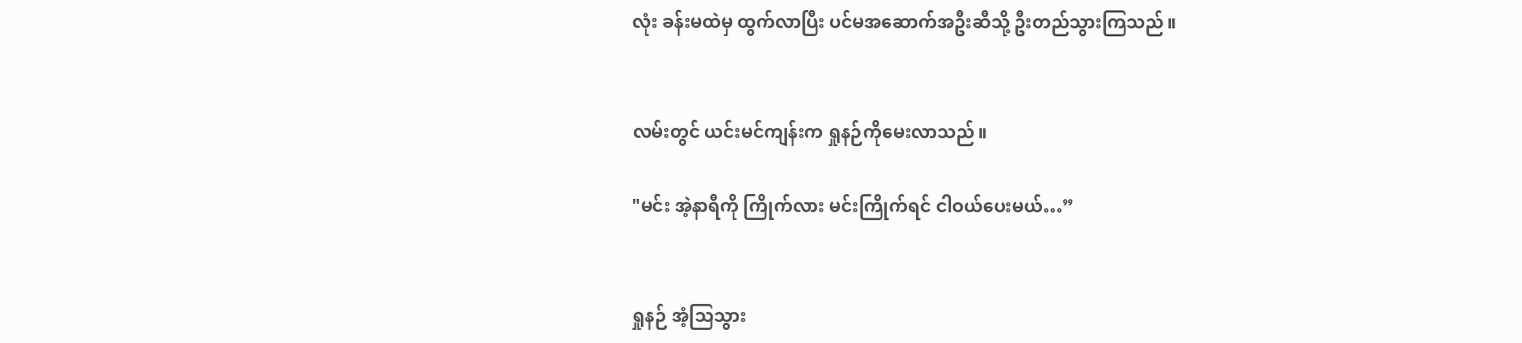လုံး ခန်းမထဲမှ ထွက်လာပြီး ပင်မအဆောက်အဦးဆီသို့ ဦးတည်သွားကြသည်။


လမ်းတွင် ယင်းမင်ကျန်းက ရှုနဉ်ကိုမေးလာသည်။

"မင်း အဲ့နာရီကို ကြိုက်လား မင်းကြိုက်ရင် ငါဝယ်ပေးမယ်…”


ရှုနဉ် အံ့သြသွား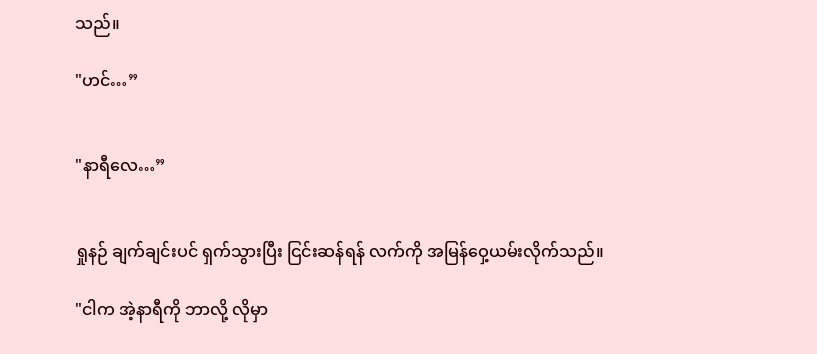သည်။

"ဟင်…”


"နာရီလေ…”


ရှုနဉ် ချက်ချင်းပင် ရှက်သွားပြီး ငြင်းဆန်ရန် လက်ကို အမြန်ဝှေ့ယမ်းလိုက်သည်။

"ငါက အဲ့နာရီကို ဘာလို့ လိုမှာ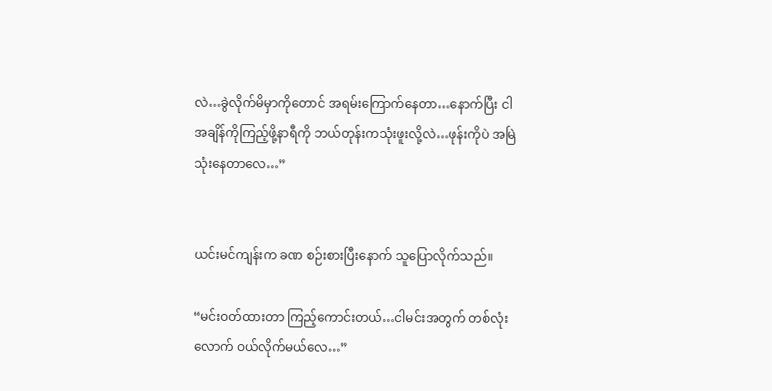လဲ…ခွဲလိုက်မိမှာကိုတောင် အရမ်းကြောက်နေတာ…နောက်ပြီး ငါ အချိန်ကိုကြည့်ဖို့နာရီကို ဘယ်တုန်းကသုံးဖူးလို့လဲ…ဖုန်းကိုပဲ အမြဲသုံးနေတာလေ…”


ယင်းမင်ကျန်းက ခဏ စဉ်းစားပြီးနောက် သူပြောလိုက်သည်။

“မင်းဝတ်ထားတာ ကြည့်ကောင်းတယ်…ငါမင်းအတွက် တစ်လုံးလောက် ဝယ်လိုက်မယ်လေ…”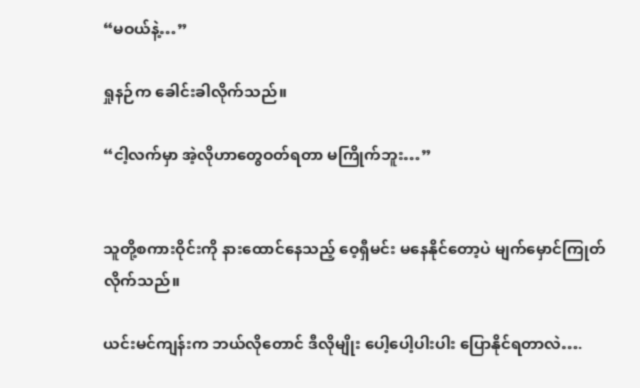“မဝယ်နဲ့…”

ရှုနဉ်က ခေါင်းခါလိုက်သည်။

“ငါ့လက်မှာ အဲ့လိုဟာတွေဝတ်ရတာ မကြိုက်ဘူး…”


သူတို့စကားဝိုင်းကို နားထောင်နေသည့် ဝေ့ရှီမင်း မနေနိုင်တော့ပဲ မျက်မှောင်ကြုတ်လိုက်သည်။

ယင်းမင်ကျန်းက ဘယ်လိုတောင် ဒီလိုမျိုး ပေါ့ပေါ့ပါးပါး ပြောနိုင်ရတာလဲ….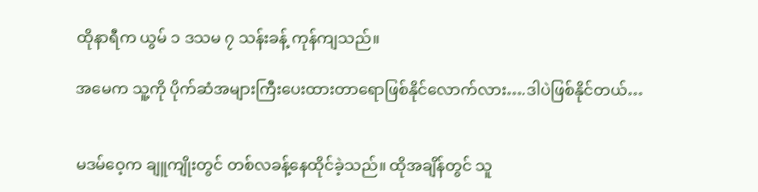ထိုနာရီက ယွမ် ၁ ဒသမ ၇ သန်းခန့် ကုန်ကျသည်။

အမေက သူ့ကို ပိုက်ဆံအများကြီးပေးထားတာရောဖြစ်နိုင်လောက်လား….ဒါပဲဖြစ်နိုင်တယ်…


မဒမ်ဝေ့က ချူကျိုးတွင် တစ်လခန့်နေထိုင်ခဲ့သည်။ ထိုအချိန်တွင် သူ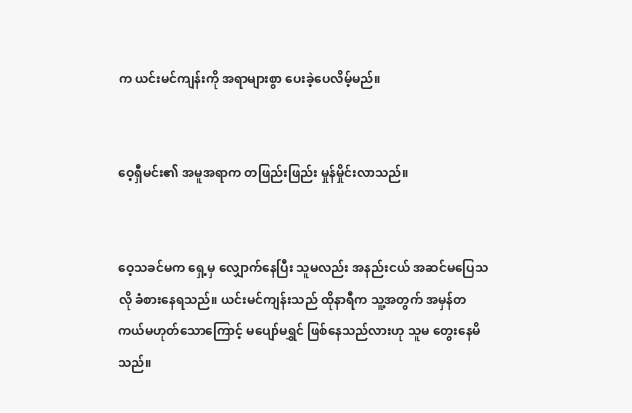က ယင်းမင်ကျန်းကို အရာများစွာ ပေးခဲ့ပေလိမ့်မည်။


ဝေ့ရှီမင်း၏ အမူအရာက တဖြည်းဖြည်း မှုန်မှိုင်းလာသည်။


ဝေ့သခင်မက ရှေ့မှ လျှောက်နေပြီး သူမလည်း အနည်းငယ် အဆင်မပြေသလို ခံစားနေရသည်။ ယင်းမင်ကျန်းသည် ထိုနာရီက သူ့အတွက် အမှန်တကယ်မဟုတ်သောကြောင့် မပျော်မရွှင် ဖြစ်နေသည်လားဟု သူမ တွေးနေမိသည်။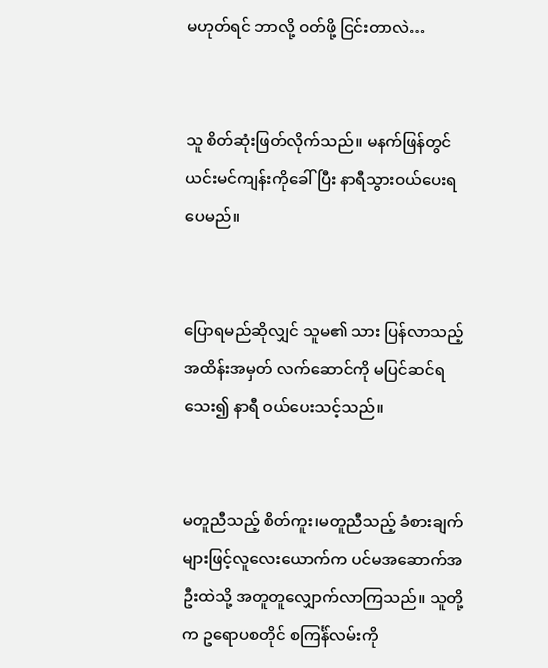မဟုတ်ရင် ဘာလို့ ဝတ်ဖို့ ငြင်းတာလဲ…


သူ စိတ်ဆုံးဖြတ်လိုက်သည်။ မနက်ဖြန်တွင် ယင်းမင်ကျန်းကိုခေါ်ပြီး နာရီသွားဝယ်ပေးရပေမည်။


ပြောရမည်ဆိုလျှင် သူမ၏ သား ပြန်လာသည့်အထိန်းအမှတ် လက်ဆောင်ကို မပြင်ဆင်ရသေး၍ နာရီ ဝယ်ပေးသင့်သည်။


မတူညီသည့် စိတ်ကူး၊မတူညီသည့် ခံစားချက်များဖြင့်လူလေးယောက်က ပင်မအဆောက်အဦးထဲသို့ အတူတူလျှောက်လာကြသည်။ သူတို့က ဥရောပစတိုင် စကြင်္န်လမ်းကို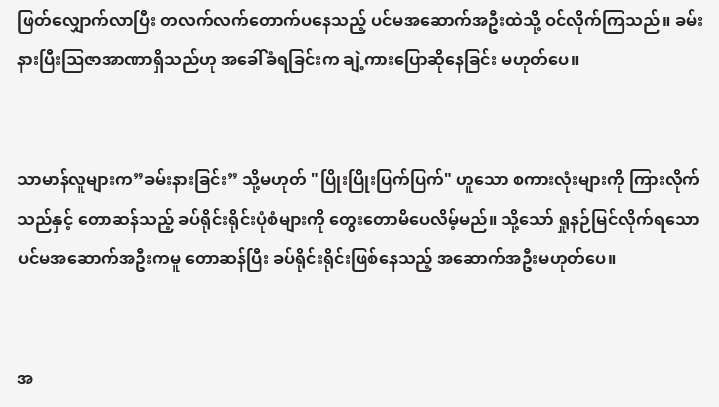ဖြတ်လျှောက်လာပြီး တလက်လက်တောက်ပနေသည့် ပင်မအဆောက်အဦးထဲသို့ ဝင်လိုက်ကြသည်။ ခမ်းနားပြီးဩဇာအာဏာရှိသည်ဟု အခေါ်ခံရခြင်းက ချဲ့ကားပြောဆိုနေခြင်း မဟုတ်ပေ။


သာမာန်လူများက”ခမ်းနားခြင်း” သို့မဟုတ် "ပြိုးပြိုးပြက်ပြက်" ဟူသော စကားလုံးများကို ကြားလိုက်သည်နှင့် တောဆန်သည့် ခပ်ရိုင်းရိုင်းပုံစံများကို တွေးတောမိပေလိမ့်မည်။ သို့သော် ရှုနဉ်မြင်လိုက်ရသော ပင်မအဆောက်အဦးကမူ တောဆန်ပြီး ခပ်ရိုင်းရိုင်းဖြစ်နေသည့် အဆောက်အဦးမဟုတ်ပေ။


အ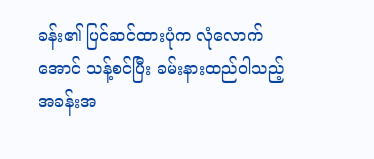ခန်း၏ ပြင်ဆင်ထားပုံက လုံလောက်အောင် သန့်စင်ပြီး ခမ်းနားထည်ဝါသည့် အခန်းအ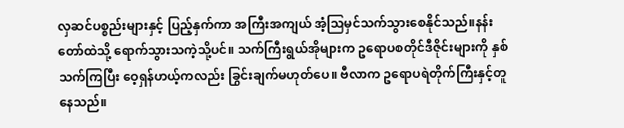လှဆင်ပစ္စည်းများနှင့် ပြည့်နှက်ကာ အကြီးအကျယ် အံ့ဩမှင်သက်သွားစေနိုင်သည်။နန်းတော်ထဲသို့ ရောက်သွားသကဲ့သို့ပင်။ သက်ကြီးရွယ်အိုများက ဥရောပစတိုင်ဒီဇိုင်းများကို နှစ်သက်ကြပြီး ဝေ့ရှန်ဟယ့်ကလည်း ခြွင်းချက်မဟုတ်ပေ။ ဗီလာက ဥရောပရဲတိုက်ကြီးနှင့်တူနေသည်။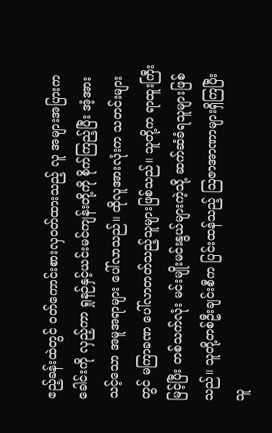ဧည့်ခန်းထဲတွင် ဝတ်ကောင်းစားလှဝတ်ထားသည့် လူ အများအပြားက ခေါင်းကို လှည့်ကာ ရှုနဉ်နှင့်ယင်းမင်ကျန်းတို့ကို စိုက်ကြည့်ပြီး အံ့အားသင့်သော အမူအရာများ ပေါ်လာသည်။ ထိုလူအားလုံးက သတင်းများတွင် မကြာခဏ ပေါ်လာတတ်သည့်သူများဖြစ်သည်။ သူတို့က ရာထူးကြီးမြင့်ပြီး တစ်သက်လုံး မင်းမျိုးမင်းနွယ်များကဲ့သို့ ဆက်ဆံခံရသူများဖြစ်သည်။ သူတို့တစ်ဦးချင်းစီက ပြင်းထန်သည့် ဩဇာအာဏာများရှိကြပြီး သူ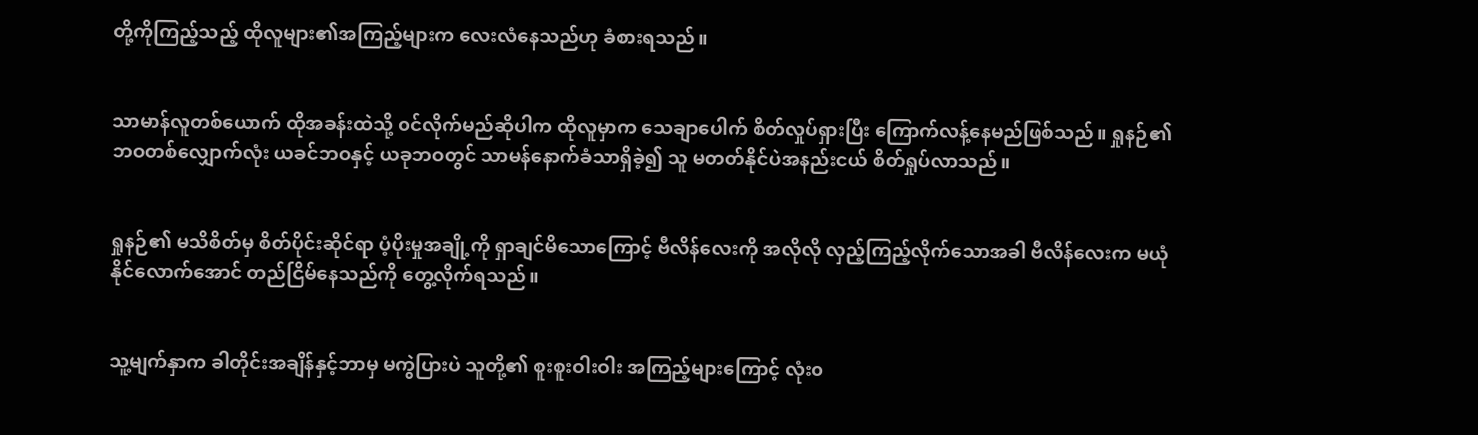တို့ကိုကြည့်သည့် ထိုလူများ၏အကြည့်များက လေးလံနေသည်ဟု ခံစားရသည်။


သာမာန်လူတစ်ယောက် ထိုအခန်းထဲသို့ ၀င်လိုက်မည်ဆိုပါက ထိုလူမှာက သေချာပေါက် စိတ်လှုပ်ရှားပြီး ကြောက်လန့်နေမည်ဖြစ်သည်။ ရှုနဉ်၏ဘဝတစ်လျှောက်လုံး ယခင်ဘဝနှင့် ယခုဘဝတွင် သာမန်နောက်ခံသာရှိခဲ့၍ သူ မတတ်နိုင်ပဲအနည်းငယ် စိတ်ရှုပ်လာသည်။


ရှုနဉ်၏ မသိစိတ်မှ စိတ်ပိုင်းဆိုင်ရာ ပံ့ပိုးမှုအချို့ကို ရှာချင်မိသောကြောင့် ဗီလိန်လေးကို အလိုလို လှည့်ကြည့်လိုက်သောအခါ ဗီလိန်လေးက မယုံနိုင်လောက်အောင် တည်ငြိမ်နေသည်ကို တွေ့လိုက်ရသည်။


သူ့မျက်နှာက ခါတိုင်းအချိန်နှင့်ဘာမှ မကွဲပြားပဲ သူတို့၏ စူးစူးဝါးဝါး အကြည့်များကြောင့် လုံး၀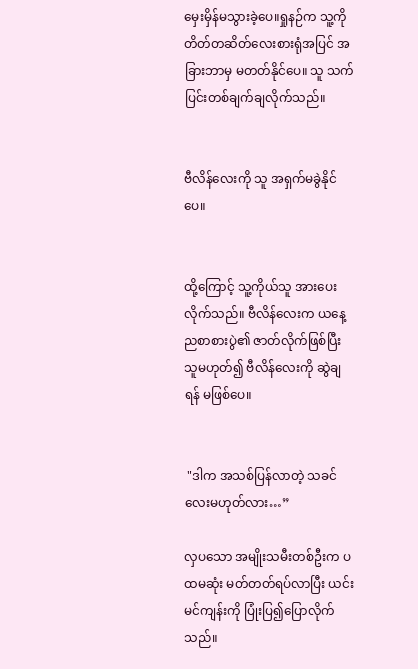မှေးမှိန်မသွားခဲ့ပေ။ရှုနဉ်က သူ့ကို တိတ်တဆိတ်လေးစားရုံအပြင် အခြားဘာမှ မတတ်နိုင်ပေ။ သူ သက်ပြင်းတစ်ချက်ချလိုက်သည်။


ဗီလိန်လေးကို သူ အရှက်မခွဲနိုင်ပေ။


ထို့ကြောင့် သူ့ကိုယ်သူ အားပေးလိုက်သည်။ ဗီလိန်လေးက ယနေ့ညစာစားပွဲ၏ ဇာတ်လိုက်ဖြစ်ပြီး သူမဟုတ်၍ ဗီလိန်လေးကို ဆွဲချရန် မဖြစ်ပေ။


 "ဒါက အသစ်ပြန်လာတဲ့ သခင်လေးမဟုတ်လား…”

လှပသော အမျိုးသမီးတစ်ဦးက ပထမဆုံး မတ်တတ်ရပ်လာပြီး ယင်းမင်ကျန်းကို ပြုံးပြ၍ပြောလိုက်သည်။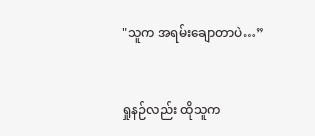"သူက အရမ်းချောတာပဲ…”


ရှုနဉ်လည်း ထိုသူက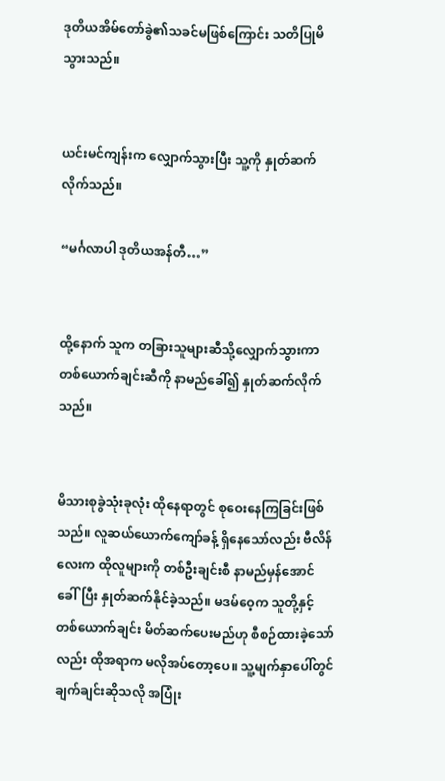ဒုတိယအိမ်တော်ခွဲ၏သခင်မဖြစ်ကြောင်း သတိပြုမိသွားသည်။


ယင်းမင်ကျန်းက လျှောက်သွားပြီး သူ့ကို နှုတ်ဆက်လိုက်သည်။

“မင်္ဂလာပါ ဒုတိယအန်တီ…”


ထို့နောက် သူက တခြားသူများဆီသို့လျှောက်သွားကာ တစ်ယောက်ချင်းဆီကို နာမည်ခေါ်၍ နှုတ်ဆက်လိုက်သည်။


မိသားစုခွဲသုံးခုလုံး ထိုနေရာတွင် စုဝေးနေကြခြင်းဖြစ်သည်။ လူဆယ်ယောက်ကျော်ခန့် ရှိနေသော်လည်း ဗီလိန်လေးက ထိုလူများကို တစ်ဦးချင်းစီ နာမည်မှန်အောင် ခေါ်ပြီး နှုတ်ဆက်နိုင်ခဲ့သည်။ မဒမ်ဝေ့က သူတို့နှင့် တစ်ယောက်ချင်း မိတ်ဆက်ပေးမည်ဟု စီစဉ်ထားခဲ့သော်လည်း ထိုအရာက မလိုအပ်တော့ပေ။ သူ့မျက်နှာပေါ်တွင်ချက်ချင်းဆိုသလို အပြုံး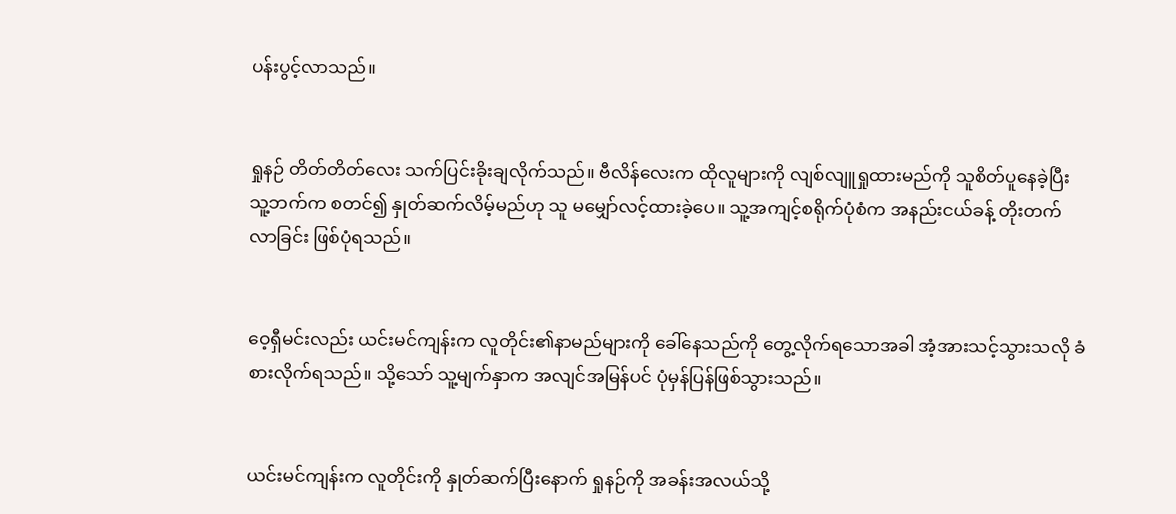ပန်းပွင့်လာသည်။


ရှုနဉ် တိတ်တိတ်လေး သက်ပြင်းခိုးချလိုက်သည်။ ဗီလိန်လေးက ထိုလူများကို လျစ်လျူရှုထားမည်ကို သူစိတ်ပူနေခဲ့ပြီး သူ့ဘက်က စတင်၍ နှုတ်ဆက်လိမ့်မည်ဟု သူ မမျှော်လင့်ထားခဲ့ပေ။ သူ့အကျင့်စရိုက်ပုံစံက အနည်းငယ်ခန့် တိုးတက်လာခြင်း ဖြစ်ပုံရသည်။


ဝေ့ရှီမင်းလည်း ယင်းမင်ကျန်းက လူတိုင်း၏နာမည်များကို ခေါ်နေသည်ကို တွေ့လိုက်ရသောအခါ အံ့အားသင့်သွားသလို ခံစားလိုက်ရသည်။ သို့သော် သူ့မျက်နှာက အလျင်အမြန်ပင် ပုံမှန်ပြန်ဖြစ်သွားသည်။


ယင်းမင်ကျန်းက လူတိုင်းကို နှုတ်ဆက်ပြီးနောက် ရှုနဉ်ကို အခန်းအလယ်သို့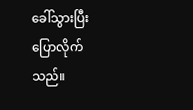ခေါ်သွားပြီး ပြောလိုက်သည်။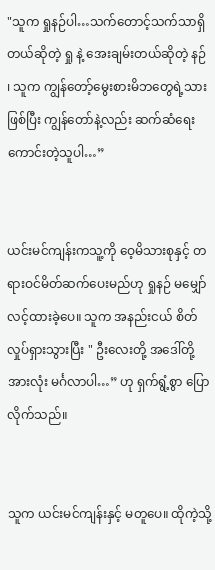"သူက ရှုနဉ်ပါ…သက်တောင့်သက်သာရှိတယ်ဆိုတဲ့ ရှု နဲ့ အေးချမ်းတယ်ဆိုတဲ့ နဉ် ၊ သူက ကျွန်တော့်မွေးစားမိဘတွေရဲ့သားဖြစ်ပြီး ကျွန်တော်နဲ့လည်း ဆက်ဆံရေးကောင်းတဲ့သူပါ…”


ယင်းမင်ကျန်းကသူ့ကို ဝေ့မိသားစုနှင့် တရားဝင်မိတ်ဆက်ပေးမည်ဟု ရှုနဉ် မမျှော်လင့်ထားခဲ့ပေ။ သူက အနည်းငယ် စိတ်လှုပ်ရှားသွားပြီး " ဦးလေးတို့ အဒေါ်တို့ အားလုံး မင်္ဂလာပါ…” ဟု ရှက်ရွံ့စွာ ပြောလိုက်သည်။


သူက ယင်းမင်ကျန်းနှင့် မတူပေ။ ထိုကဲ့သို့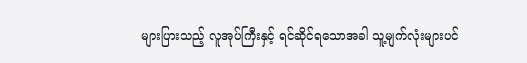များပြားသည့် လူအုပ်ကြီးနှင့် ရင်ဆိုင်ရသောအခါ သူ့မျက်လုံးများပင်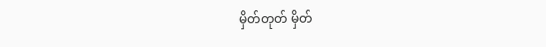မှိတ်တုတ် မှိတ်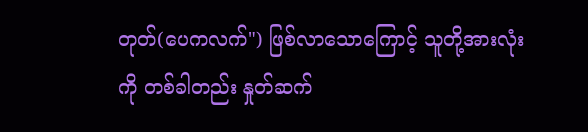တုတ်(ပေကလက်") ဖြစ်လာသောကြောင့် သူတို့အားလုံးကို တစ်ခါတည်း နှုတ်ဆက်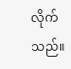လိုက်သည်။